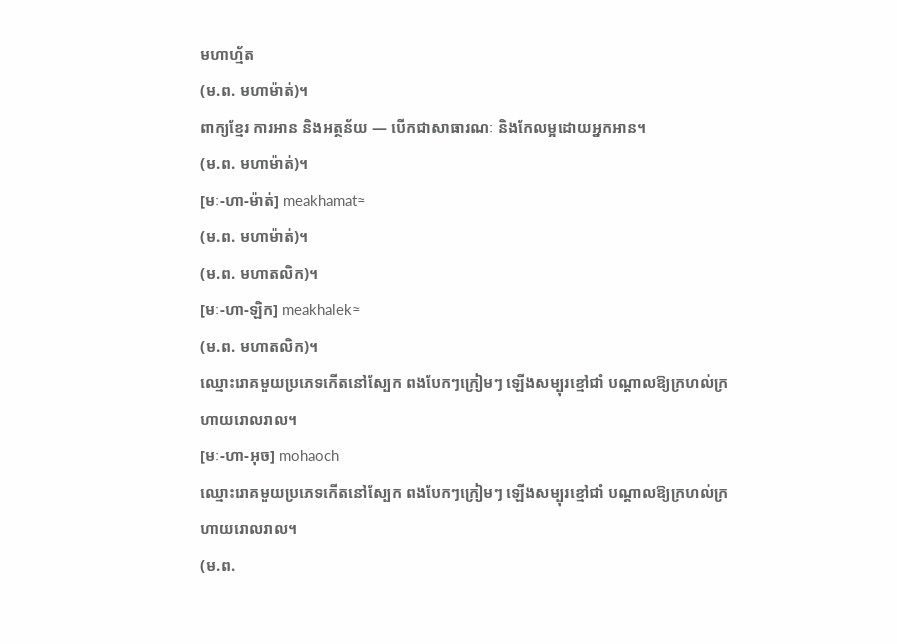មហាហ្ម័ត
(ម.ព. មហាម៉ាត់)។
ពាក្យខ្មែរ ការអាន និងអត្ថន័យ — បើកជាសាធារណៈ និងកែលម្អដោយអ្នកអាន។
(ម.ព. មហាម៉ាត់)។
[មៈ-ហា-ម៉ាត់] meakhamat≈
(ម.ព. មហាម៉ាត់)។
(ម.ព. មហាតលិក)។
[មៈ-ហា-ឡិក] meakhalek≈
(ម.ព. មហាតលិក)។
ឈ្មោះរោគមួយប្រភេទកើតនៅស្បែក ពងបែកៗក្រៀមៗ ឡើងសម្បុរខ្មៅជាំ បណ្ដាលឱ្យក្រហល់ក្រហាយរោលរាល។
[មៈ-ហា-អុច] mohaoch
ឈ្មោះរោគមួយប្រភេទកើតនៅស្បែក ពងបែកៗក្រៀមៗ ឡើងសម្បុរខ្មៅជាំ បណ្ដាលឱ្យក្រហល់ក្រហាយរោលរាល។
(ម.ព.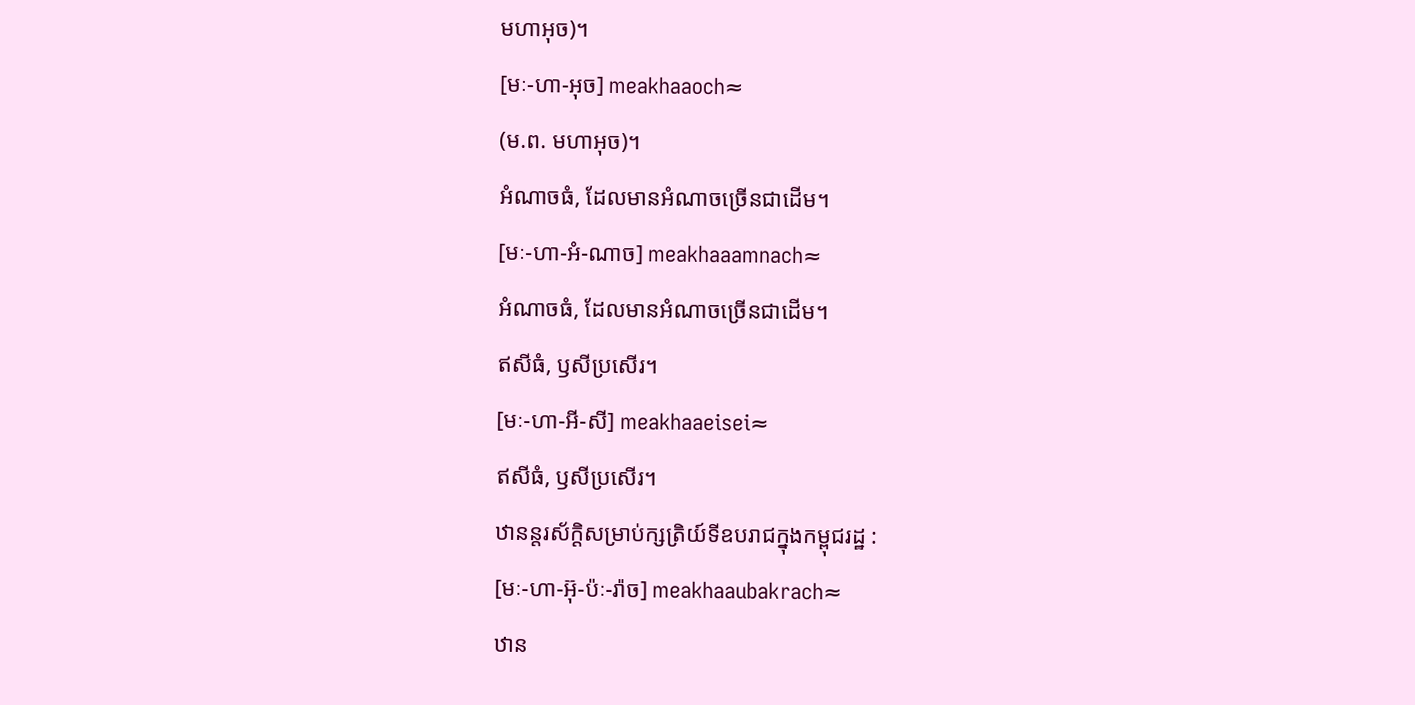មហាអុច)។
[មៈ-ហា-អុច] meakhaaoch≈
(ម.ព. មហាអុច)។
អំណាចធំ, ដែលមានអំណាចច្រើនជាដើម។
[មៈ-ហា-អំ-ណាច] meakhaaamnach≈
អំណាចធំ, ដែលមានអំណាចច្រើនជាដើម។
ឥសីធំ, ឫសីប្រសើរ។
[មៈ-ហា-អី-សី] meakhaaeisei≈
ឥសីធំ, ឫសីប្រសើរ។
ឋានន្តរស័ក្ដិសម្រាប់ក្សត្រិយ៍ទីឧបរាជក្នុងកម្ពុជរដ្ឋ :
[មៈ-ហា-អ៊ុ-ប៉ៈ-រ៉ាច] meakhaaubakrach≈
ឋាន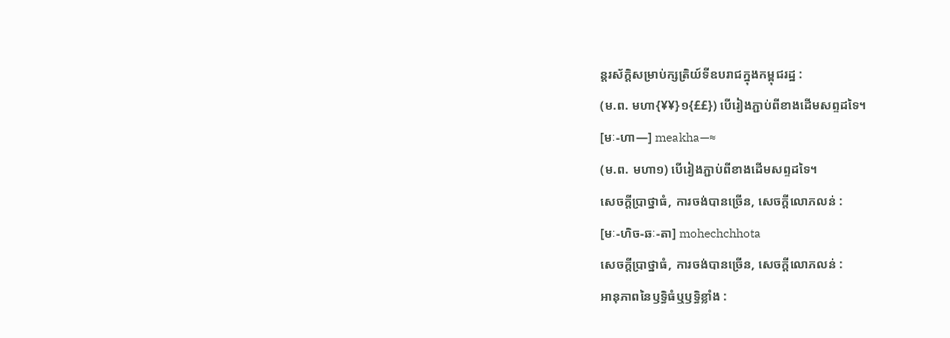ន្តរស័ក្ដិសម្រាប់ក្សត្រិយ៍ទីឧបរាជក្នុងកម្ពុជរដ្ឋ :
(ម.ព. មហា{¥¥}១{££}) បើរៀងភ្ជាប់ពីខាងដើមសព្ទដទៃ។
[មៈ-ហា—] meakha—≈
(ម.ព. មហា១) បើរៀងភ្ជាប់ពីខាងដើមសព្ទដទៃ។
សេចក្ដីប្រាថ្នាធំ, ការចង់បានច្រើន, សេចក្ដីលោភលន់ :
[មៈ-ហិច-ឆៈ-តា] mohechchhota
សេចក្ដីប្រាថ្នាធំ, ការចង់បានច្រើន, សេចក្ដីលោភលន់ :
អានុភាពនៃឫទ្ធិធំឬឫទ្ធិខ្លាំង :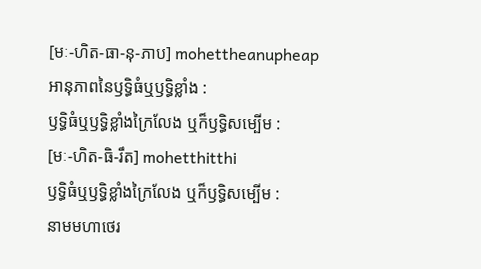[មៈ-ហិត-ធា-នុ-ភាប] mohettheanupheap
អានុភាពនៃឫទ្ធិធំឬឫទ្ធិខ្លាំង :
ឫទ្ធិធំឬឫទ្ធិខ្លាំងក្រៃលែង ឬក៏ឫទ្ធិសម្បើម :
[មៈ-ហិត-ធិ-រឹត] mohetthitthi
ឫទ្ធិធំឬឫទ្ធិខ្លាំងក្រៃលែង ឬក៏ឫទ្ធិសម្បើម :
នាមមហាថេរ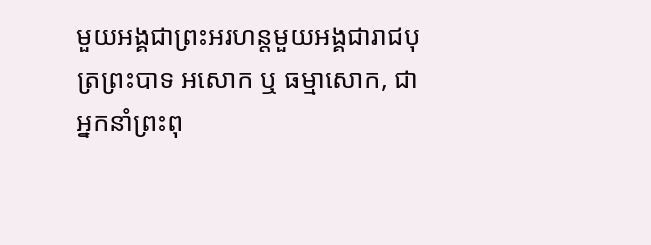មួយអង្គជាព្រះអរហន្តមួយអង្គជារាជបុត្រព្រះបាទ អសោក ឬ ធម្មាសោក, ជាអ្នកនាំព្រះពុ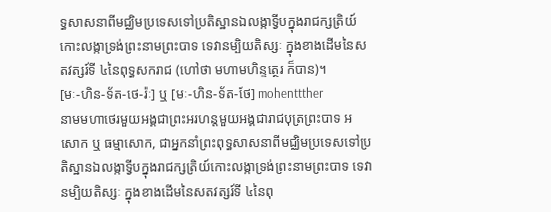ទ្ធសាសនាពីមជ្ឈិមប្រទេសទៅប្រតិស្ឋានឯលង្កាទ្វីបក្នុងរាជក្សត្រិយ៍កោះលង្កាទ្រង់ព្រះនាមព្រះបាទ ទេវានម្បិយតិស្សៈ ក្នុងខាងដើមនៃសតវត្សរ៍ទី ៤នៃពុទ្ធសករាជ (ហៅថា មហាមហិន្ទត្ថេរ ក៏បាន)។
[មៈ-ហិន-ទ័ត-ថេ-រ៉ៈ] ឬ [មៈ-ហិន-ទ័ត-ថែ] mohenttther
នាមមហាថេរមួយអង្គជាព្រះអរហន្តមួយអង្គជារាជបុត្រព្រះបាទ អសោក ឬ ធម្មាសោក, ជាអ្នកនាំព្រះពុទ្ធសាសនាពីមជ្ឈិមប្រទេសទៅប្រតិស្ឋានឯលង្កាទ្វីបក្នុងរាជក្សត្រិយ៍កោះលង្កាទ្រង់ព្រះនាមព្រះបាទ ទេវានម្បិយតិស្សៈ ក្នុងខាងដើមនៃសតវត្សរ៍ទី ៤នៃពុ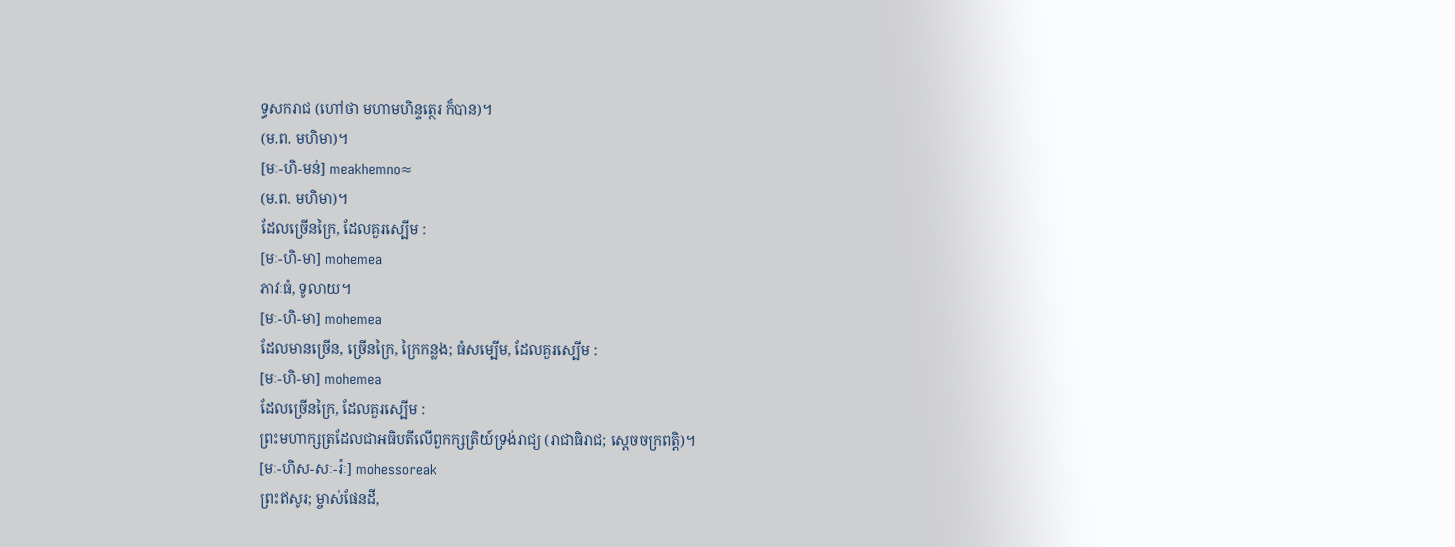ទ្ធសករាជ (ហៅថា មហាមហិន្ទត្ថេរ ក៏បាន)។
(ម.ព. មហិមា)។
[មៈ-ហិ-មន់] meakhemno≈
(ម.ព. មហិមា)។
ដែលច្រើនក្រៃ, ដែលគួរស្បើម :
[មៈ-ហិ-មា] mohemea
ភាវៈធំ, ទូលាយ។
[មៈ-ហិ-មា] mohemea
ដែលមានច្រើន, ច្រើនក្រៃ, ក្រៃកន្លង; ធំសម្បើម, ដែលគួរស្បើម :
[មៈ-ហិ-មា] mohemea
ដែលច្រើនក្រៃ, ដែលគួរស្បើម :
ព្រះមហាក្សត្រដែលជាអធិបតីលើពួកក្សត្រិយ៍ទ្រង់រាជ្យ (រាជាធិរាជ; ស្ដេចចក្រពត្តិ)។
[មៈ-ហិស-សៈ-រ៉ៈ] mohessoreak
ព្រះឥសូរ; ម្ចាស់ផែនដី,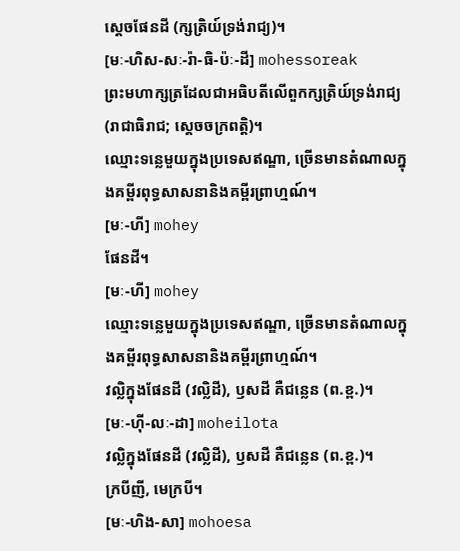ស្ដេចផែនដី (ក្សត្រិយ៍ទ្រង់រាជ្យ)។
[មៈ-ហិស-សៈ-រ៉ា-ធិ-ប៉ៈ-ដី] mohessoreak
ព្រះមហាក្សត្រដែលជាអធិបតីលើពួកក្សត្រិយ៍ទ្រង់រាជ្យ (រាជាធិរាជ; ស្ដេចចក្រពត្តិ)។
ឈ្មោះទន្លេមួយក្នុងប្រទេសឥណ្ឌា, ច្រើនមានតំណាលក្នុងគម្ពីរពុទ្ធសាសនានិងគម្ពីរព្រាហ្មណ៍។
[មៈ-ហី] mohey
ផែនដី។
[មៈ-ហី] mohey
ឈ្មោះទន្លេមួយក្នុងប្រទេសឥណ្ឌា, ច្រើនមានតំណាលក្នុងគម្ពីរពុទ្ធសាសនានិងគម្ពីរព្រាហ្មណ៍។
វល្លិក្នុងផែនដី (វល្លិដី), ឫសដី គឺជន្លេន (ព.ខ្ព.)។
[មៈ-ហ៊ី-លៈ-ដា] moheilota
វល្លិក្នុងផែនដី (វល្លិដី), ឫសដី គឺជន្លេន (ព.ខ្ព.)។
ក្របីញី, មេក្របី។
[មៈ-ហិង-សា] mohoesa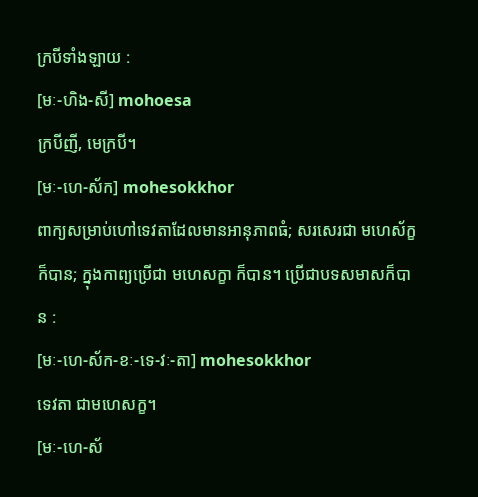ក្របីទាំងឡាយ :
[មៈ-ហិង-សី] mohoesa
ក្របីញី, មេក្របី។
[មៈ-ហេ-ស័ក] mohesokkhor
ពាក្យសម្រាប់ហៅទេវតាដែលមានអានុភាពធំ; សរសេរជា មហេស័ក្ខ ក៏បាន; ក្នុងកាព្យប្រើជា មហេសក្ខា ក៏បាន។ ប្រើជាបទសមាសក៏បាន :
[មៈ-ហេ-ស័ក-ខៈ-ទេ-វៈ-តា] mohesokkhor
ទេវតា ជាមហេសក្ខ។
[មៈ-ហេ-ស័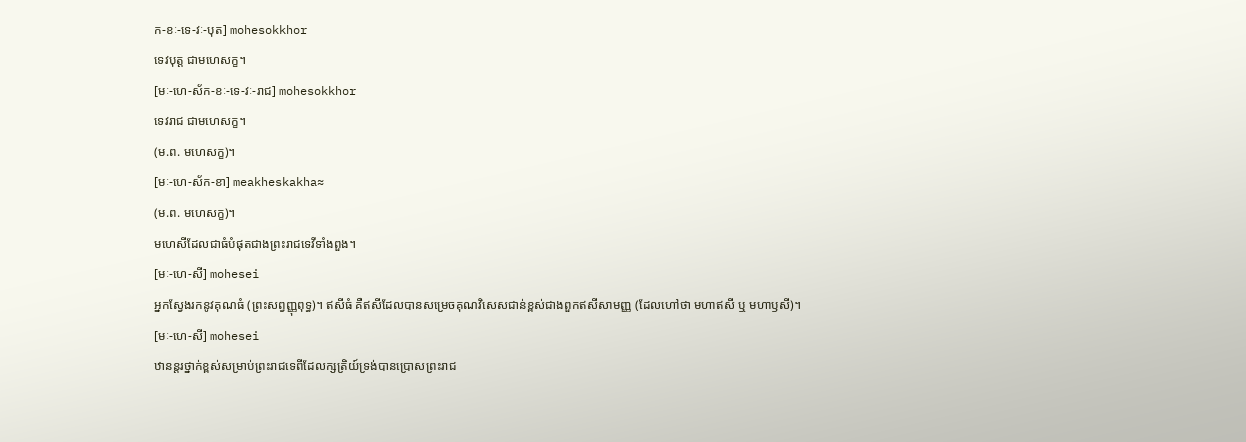ក-ខៈ-ទេ-វៈ-បុត] mohesokkhor
ទេវបុត្ត ជាមហេសក្ខ។
[មៈ-ហេ-ស័ក-ខៈ-ទេ-វៈ-រាជ] mohesokkhor
ទេវរាជ ជាមហេសក្ខ។
(ម.ព. មហេសក្ខ)។
[មៈ-ហេ-ស័ក-ខា] meakheskakha≈
(ម.ព. មហេសក្ខ)។
មហេសីដែលជាធំបំផុតជាងព្រះរាជទេវីទាំងពួង។
[មៈ-ហេ-សី] mohesei
អ្នកស្វែងរកនូវគុណធំ (ព្រះសព្វញ្ញុពុទ្ធ)។ ឥសីធំ គឺឥសីដែលបានសម្រេចគុណវិសេសជាន់ខ្ពស់ជាងពួកឥសីសាមញ្ញ (ដែលហៅថា មហាឥសី ឬ មហាឫសី)។
[មៈ-ហេ-សី] mohesei
ឋានន្តរថ្នាក់ខ្ពស់សម្រាប់ព្រះរាជទេពីដែលក្សត្រិយ៍ទ្រង់បានប្រោសព្រះរាជ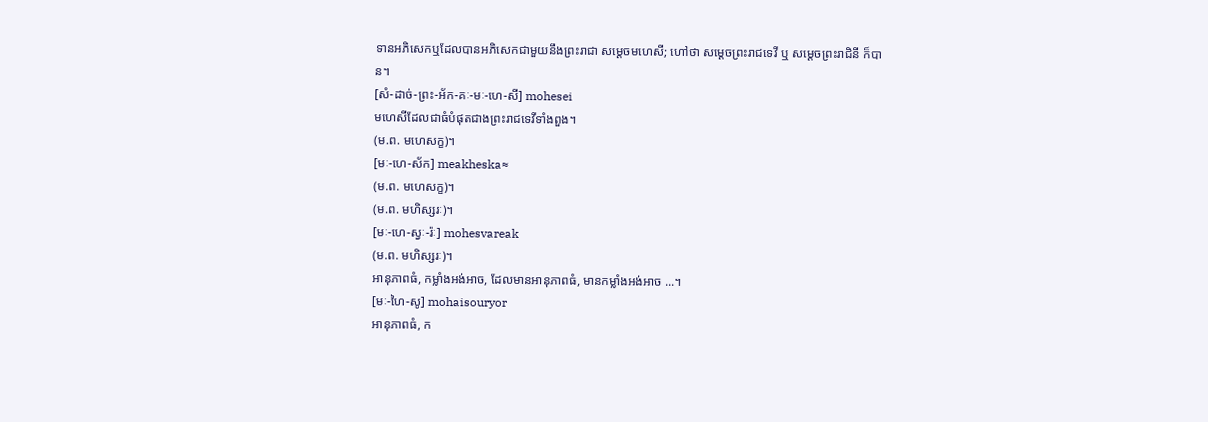ទានអភិសេកឬដែលបានអភិសេកជាមួយនឹងព្រះរាជា សម្ដេចមហេសី; ហៅថា សម្ដេចព្រះរាជទេវី ឬ សម្ដេចព្រះរាជិនី ក៏បាន។
[សំ-ដាច់-ព្រះ-អ័ក-គៈ-មៈ-ហេ-សី] mohesei
មហេសីដែលជាធំបំផុតជាងព្រះរាជទេវីទាំងពួង។
(ម.ព. មហេសក្ខ)។
[មៈ-ហេ-ស័ក] meakheska≈
(ម.ព. មហេសក្ខ)។
(ម.ព. មហិស្សរៈ)។
[មៈ-ហេ-ស្វៈ-រ៉ៈ] mohesvareak
(ម.ព. មហិស្សរៈ)។
អានុភាពធំ, កម្លាំងអង់អាច, ដែលមានអានុភាពធំ, មានកម្លាំងអង់អាច ...។
[មៈ-ហៃ-សូ] mohaisouryor
អានុភាពធំ, ក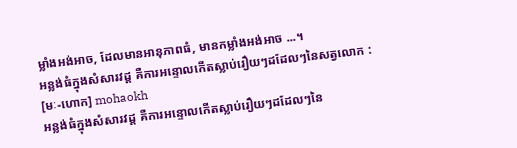ម្លាំងអង់អាច, ដែលមានអានុភាពធំ, មានកម្លាំងអង់អាច ...។
អន្លង់ធំក្នុងសំសារវដ្ដ គឺការអន្ទោលកើតស្លាប់រឿយៗដដែលៗនៃសត្វលោក :
[មៈ-ហោក] mohaokh
អន្លង់ធំក្នុងសំសារវដ្ដ គឺការអន្ទោលកើតស្លាប់រឿយៗដដែលៗនៃ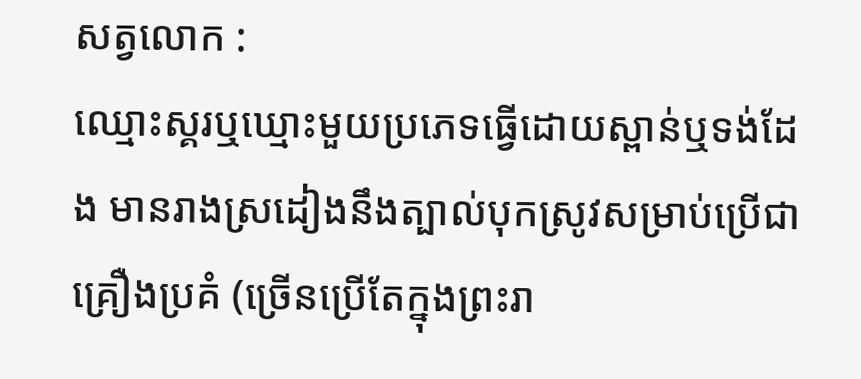សត្វលោក :
ឈ្មោះស្គរឬឃ្មោះមួយប្រភេទធ្វើដោយស្ពាន់ឬទង់ដែង មានរាងស្រដៀងនឹងត្បាល់បុកស្រូវសម្រាប់ប្រើជាគ្រឿងប្រគំ (ច្រើនប្រើតែក្នុងព្រះរា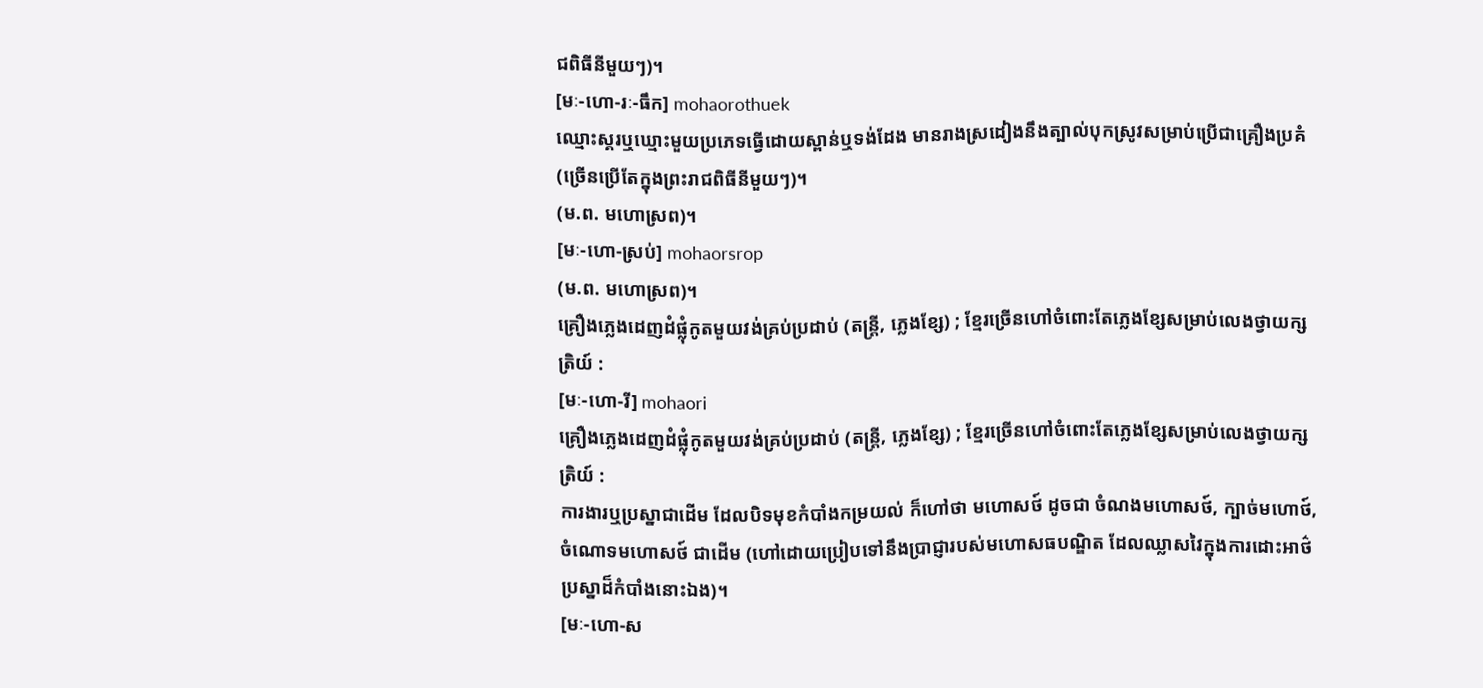ជពិធីនីមួយៗ)។
[មៈ-ហោ-រៈ-ធឹក] mohaorothuek
ឈ្មោះស្គរឬឃ្មោះមួយប្រភេទធ្វើដោយស្ពាន់ឬទង់ដែង មានរាងស្រដៀងនឹងត្បាល់បុកស្រូវសម្រាប់ប្រើជាគ្រឿងប្រគំ (ច្រើនប្រើតែក្នុងព្រះរាជពិធីនីមួយៗ)។
(ម.ព. មហោស្រព)។
[មៈ-ហោ-ស្រប់] mohaorsrop
(ម.ព. មហោស្រព)។
គ្រឿងភ្លេងដេញដំផ្លុំកូតមួយវង់គ្រប់ប្រដាប់ (តន្ត្រី, ភ្លេងខ្សែ) ; ខ្មែរច្រើនហៅចំពោះតែភ្លេងខ្សែសម្រាប់លេងថ្វាយក្សត្រិយ៍ :
[មៈ-ហោ-រី] mohaori
គ្រឿងភ្លេងដេញដំផ្លុំកូតមួយវង់គ្រប់ប្រដាប់ (តន្ត្រី, ភ្លេងខ្សែ) ; ខ្មែរច្រើនហៅចំពោះតែភ្លេងខ្សែសម្រាប់លេងថ្វាយក្សត្រិយ៍ :
ការងារឬប្រស្នាជាដើម ដែលបិទមុខកំបាំងកម្រយល់ ក៏ហៅថា មហោសថ៍ ដូចជា ចំណងមហោសថ៍, ក្បាច់មហោថ៍, ចំណោទមហោសថ៍ ជាដើម (ហៅដោយប្រៀបទៅនឹងប្រាជ្ញារបស់មហោសធបណ្ឌិត ដែលឈ្លាសវៃក្នុងការដោះអាថ៌ប្រស្នាដ៏កំបាំងនោះឯង)។
[មៈ-ហោ-ស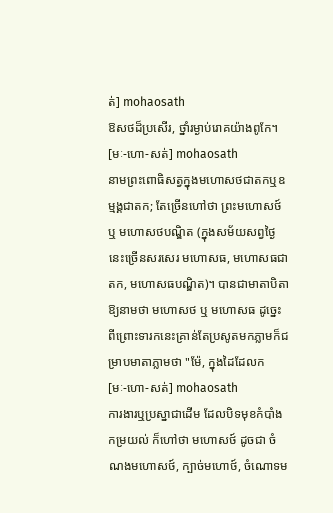ត់] mohaosath
ឱសថដ៏ប្រសើរ, ថ្នាំរម្ងាប់រោគយ៉ាងពូកែ។
[មៈ-ហោ-សត់] mohaosath
នាមព្រះពោធិសត្វក្នុងមហោសថជាតកឬឧម្មង្គជាតក; តែច្រើនហៅថា ព្រះមហោសថ៍ ឬ មហោសថបណ្ឌិត (ក្នុងសម័យសព្វថ្ងៃនេះច្រើនសរសេរ មហោសធ, មហោសធជាតក, មហោសធបណ្ឌិត)។ បានជាមាតាបិតាឱ្យនាមថា មហោសថ ឬ មហោសធ ដូច្នេះ ពីព្រោះទារកនេះគ្រាន់តែប្រសូតមកភ្លាមក៏ជម្រាបមាតាភ្លាមថា "ម៉ែ, ក្នុងដៃដែលក
[មៈ-ហោ-សត់] mohaosath
ការងារឬប្រស្នាជាដើម ដែលបិទមុខកំបាំងកម្រយល់ ក៏ហៅថា មហោសថ៍ ដូចជា ចំណងមហោសថ៍, ក្បាច់មហោថ៍, ចំណោទម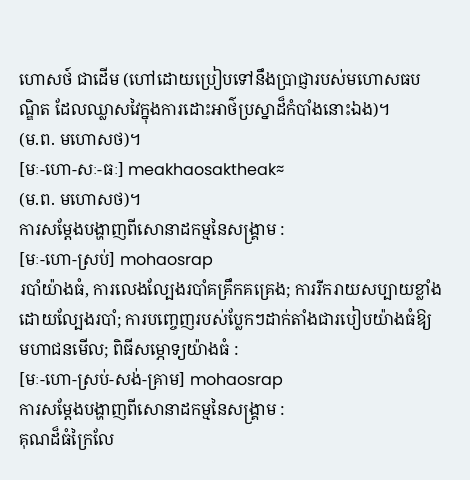ហោសថ៍ ជាដើម (ហៅដោយប្រៀបទៅនឹងប្រាជ្ញារបស់មហោសធបណ្ឌិត ដែលឈ្លាសវៃក្នុងការដោះអាថ៌ប្រស្នាដ៏កំបាំងនោះឯង)។
(ម.ព. មហោសថ)។
[មៈ-ហោ-សៈ-ធៈ] meakhaosaktheak≈
(ម.ព. មហោសថ)។
ការសម្ដែងបង្ហាញពីសោនាដកម្មនៃសង្គ្រាម :
[មៈ-ហោ-ស្រប់] mohaosrap
របាំយ៉ាងធំ, ការលេងល្បែងរបាំគគ្រឹកគគ្រេង; ការរីករាយសប្បាយខ្លាំងដោយល្បែងរបាំ; ការបញ្ចេញរបស់ប្លែកៗដាក់តាំងជារបៀបយ៉ាងធំឱ្យមហាជនមើល; ពិធីសម្ភោទ្យយ៉ាងធំ :
[មៈ-ហោ-ស្រប់-សង់-គ្រាម] mohaosrap
ការសម្ដែងបង្ហាញពីសោនាដកម្មនៃសង្គ្រាម :
គុណដ៏ធំក្រៃលែ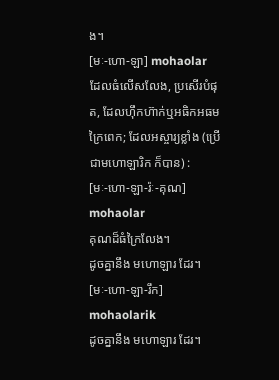ង។
[មៈ-ហោ-ឡា] mohaolar
ដែលធំលើសលែង, ប្រសើរបំផុត, ដែលហ៊ឹកហ៊ាក់ឬអធិកអធមក្រៃពេក; ដែលអស្ចារ្យខ្លាំង (ប្រើជាមហោឡារិក ក៏បាន) :
[មៈ-ហោ-ឡា-រ៉ៈ-គុណ] mohaolar
គុណដ៏ធំក្រៃលែង។
ដូចគ្នានឹង មហោឡារ ដែរ។
[មៈ-ហោ-ឡា-រឹក] mohaolarik
ដូចគ្នានឹង មហោឡារ ដែរ។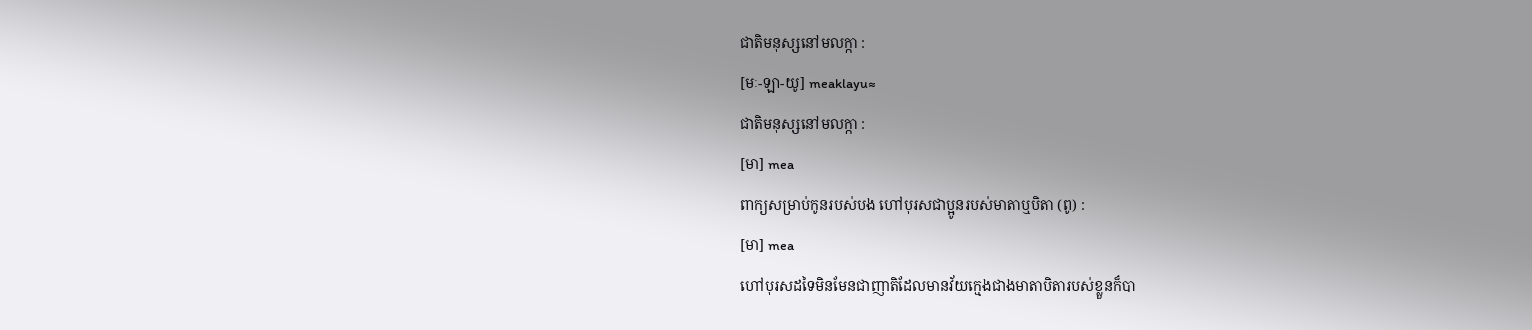ជាតិមនុស្សនៅមលក្កា :
[មៈ-ឡា-យូ] meaklayu≈
ជាតិមនុស្សនៅមលក្កា :
[មា] mea
ពាក្យសម្រាប់កូនរបស់បង ហៅបុរសជាប្អូនរបស់មាតាឬបិតា (ពូ) :
[មា] mea
ហៅបុរសដទៃមិនមែនជាញាតិដែលមានវ័យក្មេងជាងមាតាបិតារបស់ខ្លួនក៏បា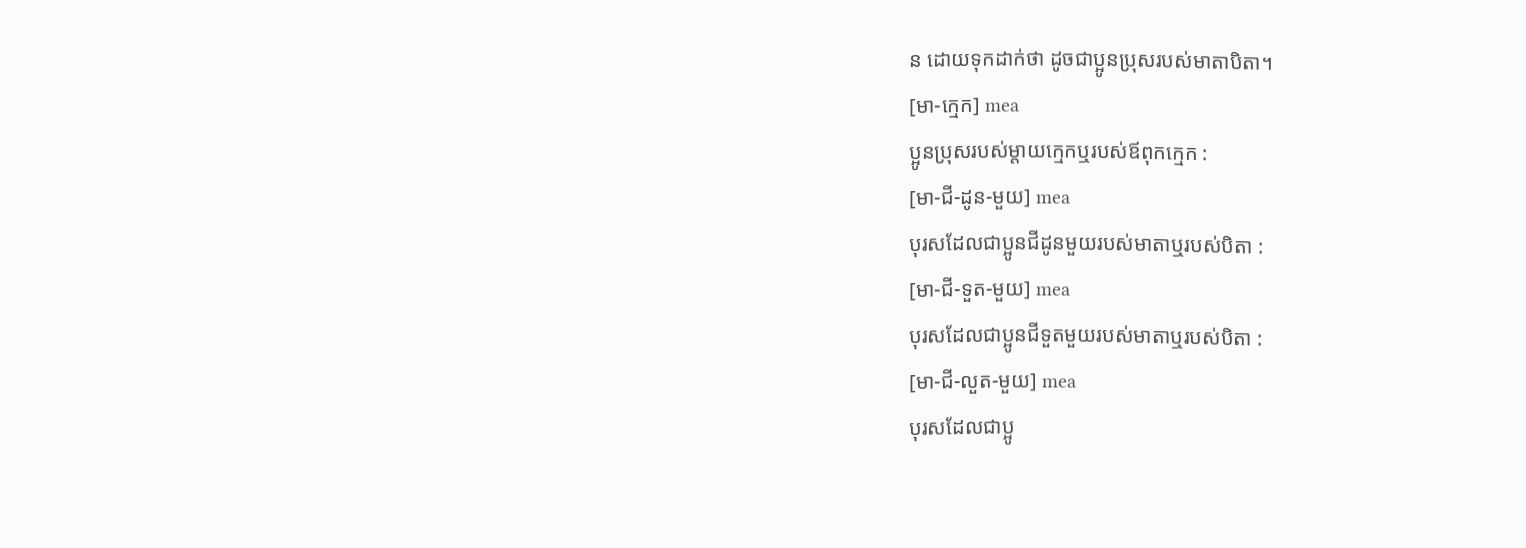ន ដោយទុកដាក់ថា ដូចជាប្អូនប្រុសរបស់មាតាបិតា។
[មា-ក្មេក] mea
ប្អូនប្រុសរបស់ម្ដាយក្មេកឬរបស់ឪពុកក្មេក :
[មា-ជី-ដូន-មួយ] mea
បុរសដែលជាប្អូនជីដូនមួយរបស់មាតាឬរបស់បិតា :
[មា-ជី-ទួត-មួយ] mea
បុរសដែលជាប្អូនជីទួតមួយរបស់មាតាឬរបស់បិតា :
[មា-ជី-លួត-មួយ] mea
បុរសដែលជាប្អូ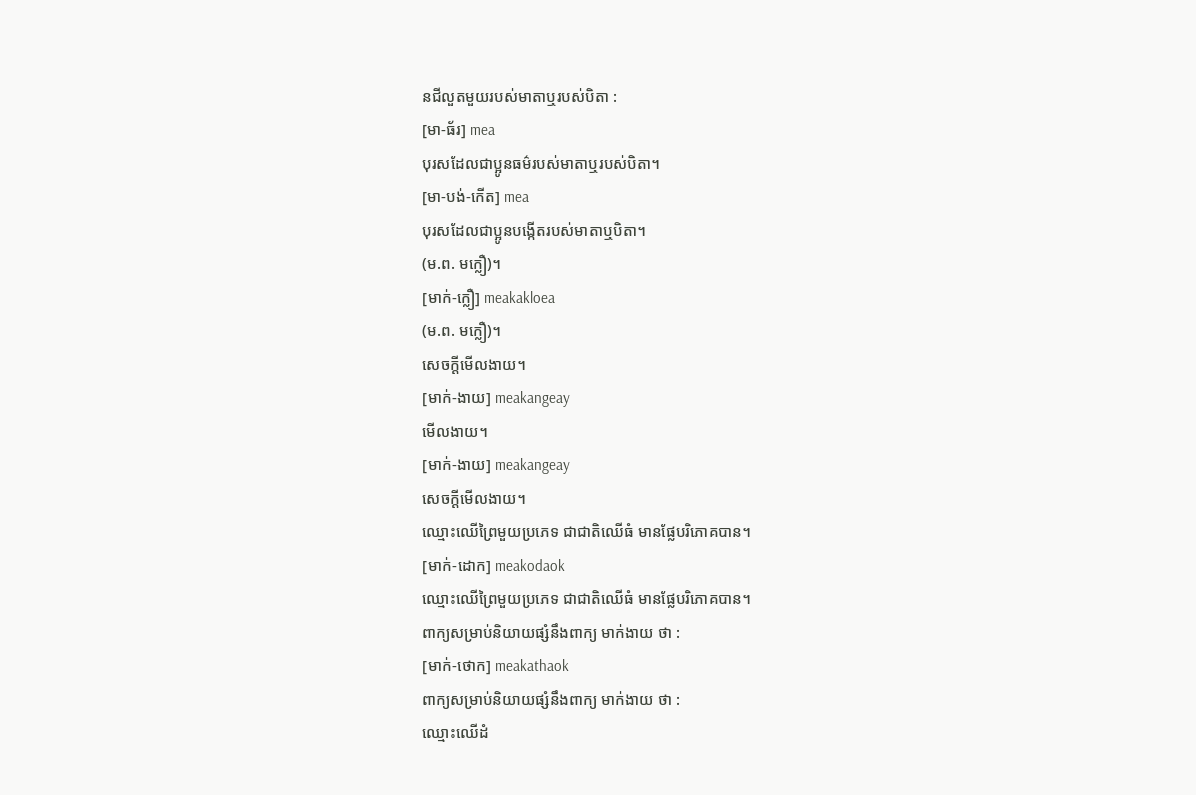នជីលួតមួយរបស់មាតាឬរបស់បិតា :
[មា-ធ័រ] mea
បុរសដែលជាប្អូនធម៌របស់មាតាឬរបស់បិតា។
[មា-បង់-កើត] mea
បុរសដែលជាប្អូនបង្កើតរបស់មាតាឬបិតា។
(ម.ព. មក្លឿ)។
[មាក់-ក្លឿ] meakakloea
(ម.ព. មក្លឿ)។
សេចក្ដីមើលងាយ។
[មាក់-ងាយ] meakangeay
មើលងាយ។
[មាក់-ងាយ] meakangeay
សេចក្ដីមើលងាយ។
ឈ្មោះឈើព្រៃមួយប្រភេទ ជាជាតិឈើធំ មានផ្លែបរិភោគបាន។
[មាក់-ដោក] meakodaok
ឈ្មោះឈើព្រៃមួយប្រភេទ ជាជាតិឈើធំ មានផ្លែបរិភោគបាន។
ពាក្យសម្រាប់និយាយផ្សំនឹងពាក្យ មាក់ងាយ ថា :
[មាក់-ថោក] meakathaok
ពាក្យសម្រាប់និយាយផ្សំនឹងពាក្យ មាក់ងាយ ថា :
ឈ្មោះឈើដំ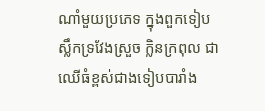ណាំមួយប្រភេទ ក្នុងពួកទៀប ស្លឹកទ្រវែងស្រួច ក្លិនក្រពុល ជាឈើធំខ្ពស់ជាងទៀបបារាំង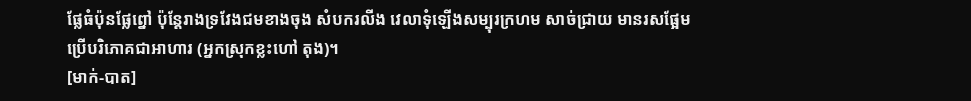ផ្លែធំប៉ុនផ្លែព្នៅ ប៉ុន្តែរាងទ្រវែងជមខាងចុង សំបករលីង វេលាទុំឡើងសម្បុរក្រហម សាច់ជ្រាយ មានរសផ្អែម ប្រើបរិភោគជាអាហារ (អ្នកស្រុកខ្លះហៅ តុង)។
[មាក់-បាត]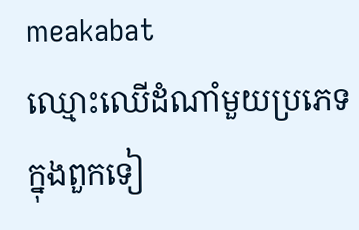meakabat
ឈ្មោះឈើដំណាំមួយប្រភេទ ក្នុងពួកទៀ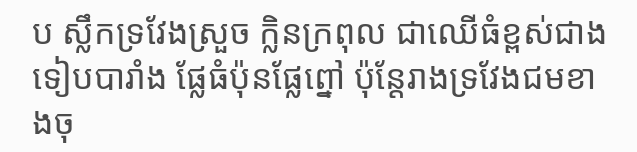ប ស្លឹកទ្រវែងស្រួច ក្លិនក្រពុល ជាឈើធំខ្ពស់ជាងទៀបបារាំង ផ្លែធំប៉ុនផ្លែព្នៅ ប៉ុន្តែរាងទ្រវែងជមខាងចុ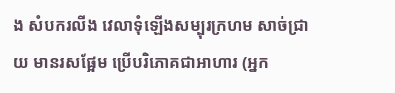ង សំបករលីង វេលាទុំឡើងសម្បុរក្រហម សាច់ជ្រាយ មានរសផ្អែម ប្រើបរិភោគជាអាហារ (អ្នក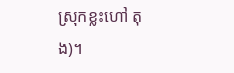ស្រុកខ្លះហៅ តុង)។